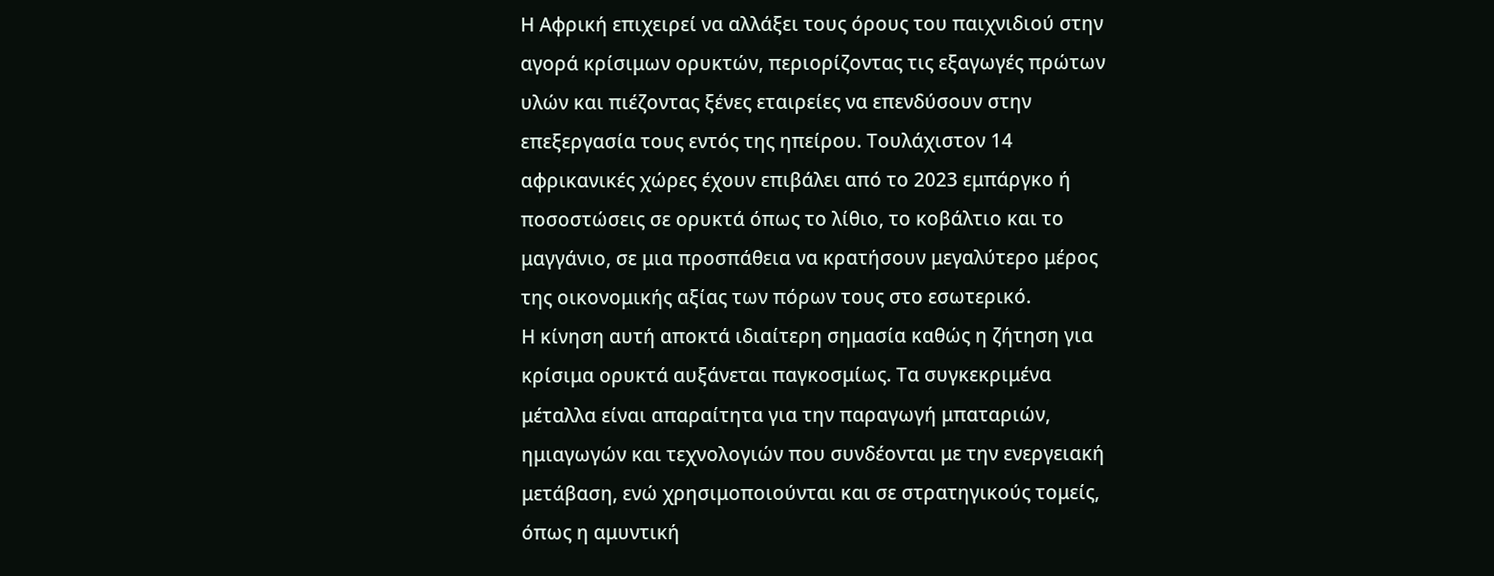Η Αφρική επιχειρεί να αλλάξει τους όρους του παιχνιδιού στην αγορά κρίσιμων ορυκτών, περιορίζοντας τις εξαγωγές πρώτων υλών και πιέζοντας ξένες εταιρείες να επενδύσουν στην επεξεργασία τους εντός της ηπείρου. Τουλάχιστον 14 αφρικανικές χώρες έχουν επιβάλει από το 2023 εμπάργκο ή ποσοστώσεις σε ορυκτά όπως το λίθιο, το κοβάλτιο και το μαγγάνιο, σε μια προσπάθεια να κρατήσουν μεγαλύτερο μέρος της οικονομικής αξίας των πόρων τους στο εσωτερικό.
Η κίνηση αυτή αποκτά ιδιαίτερη σημασία καθώς η ζήτηση για κρίσιμα ορυκτά αυξάνεται παγκοσμίως. Τα συγκεκριμένα μέταλλα είναι απαραίτητα για την παραγωγή μπαταριών, ημιαγωγών και τεχνολογιών που συνδέονται με την ενεργειακή μετάβαση, ενώ χρησιμοποιούνται και σε στρατηγικούς τομείς, όπως η αμυντική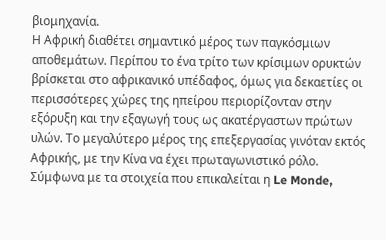βιομηχανία.
Η Αφρική διαθέτει σημαντικό μέρος των παγκόσμιων αποθεμάτων. Περίπου το ένα τρίτο των κρίσιμων ορυκτών βρίσκεται στο αφρικανικό υπέδαφος, όμως για δεκαετίες οι περισσότερες χώρες της ηπείρου περιορίζονταν στην εξόρυξη και την εξαγωγή τους ως ακατέργαστων πρώτων υλών. Το μεγαλύτερο μέρος της επεξεργασίας γινόταν εκτός Αφρικής, με την Κίνα να έχει πρωταγωνιστικό ρόλο.
Σύμφωνα με τα στοιχεία που επικαλείται η Le Monde,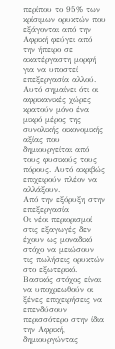περίπου το 95% των κρίσιμων ορυκτών που εξάγονται από την Αφρική φεύγει από την ήπειρο σε ακατέργαστη μορφή για να υποστεί επεξεργασία αλλού. Αυτό σημαίνει ότι οι αφρικανικές χώρες κρατούν μόνο ένα μικρό μέρος της συνολικής οικονομικής αξίας που δημιουργείται από τους φυσικούς τους πόρους. Αυτό ακριβώς επιχειρούν πλέον να αλλάξουν.
Από την εξόρυξη στην επεξεργασία
Οι νέοι περιορισμοί στις εξαγωγές δεν έχουν ως μοναδικό στόχο να μειώσουν τις πωλήσεις ορυκτών στο εξωτερικό. Βασικός στόχος είναι να υποχρεωθούν οι ξένες επιχειρήσεις να επενδύσουν περισσότερο στην ίδια την Αφρική, δημιουργώντας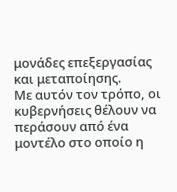μονάδες επεξεργασίας και μεταποίησης.
Με αυτόν τον τρόπο, οι κυβερνήσεις θέλουν να περάσουν από ένα μοντέλο στο οποίο η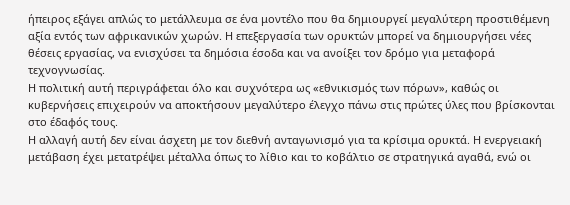ήπειρος εξάγει απλώς το μετάλλευμα σε ένα μοντέλο που θα δημιουργεί μεγαλύτερη προστιθέμενη αξία εντός των αφρικανικών χωρών. Η επεξεργασία των ορυκτών μπορεί να δημιουργήσει νέες θέσεις εργασίας, να ενισχύσει τα δημόσια έσοδα και να ανοίξει τον δρόμο για μεταφορά τεχνογνωσίας.
Η πολιτική αυτή περιγράφεται όλο και συχνότερα ως «εθνικισμός των πόρων», καθώς οι κυβερνήσεις επιχειρούν να αποκτήσουν μεγαλύτερο έλεγχο πάνω στις πρώτες ύλες που βρίσκονται στο έδαφός τους.
Η αλλαγή αυτή δεν είναι άσχετη με τον διεθνή ανταγωνισμό για τα κρίσιμα ορυκτά. Η ενεργειακή μετάβαση έχει μετατρέψει μέταλλα όπως το λίθιο και το κοβάλτιο σε στρατηγικά αγαθά, ενώ οι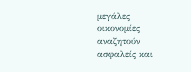μεγάλες οικονομίες αναζητούν ασφαλείς και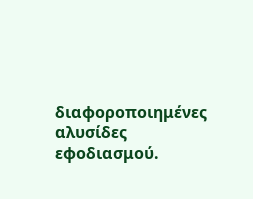διαφοροποιημένες αλυσίδες εφοδιασμού.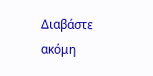Διαβάστε ακόμη